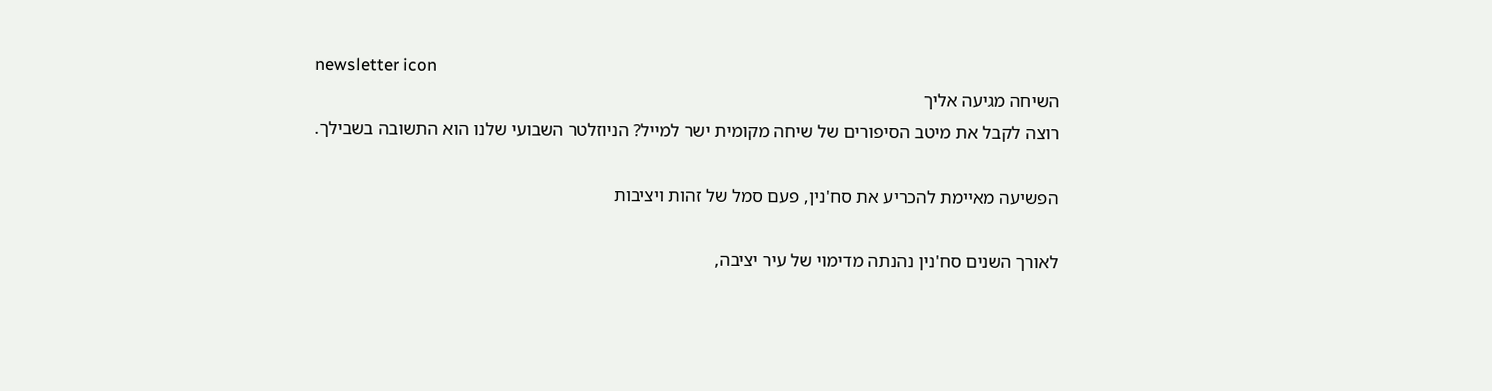newsletter icon
השיחה מגיעה אליך
רוצה לקבל את מיטב הסיפורים של שיחה מקומית ישר למייל? הניוזלטר השבועי שלנו הוא התשובה בשבילך.

הפשיעה מאיימת להכריע את סח'נין, פעם סמל של זהות ויציבות

לאורך השנים סח'נין נהנתה מדימוי של עיר יציבה,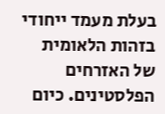בעלת מעמד ייחודי בזהות הלאומית של האזרחים הפלסטינים. כיום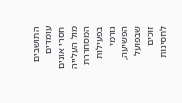התושבים עומדים חסרי אונים מול העלייה המסחררת בפעילות גורמי הפשיעה, שבפועל זוכים לחסינות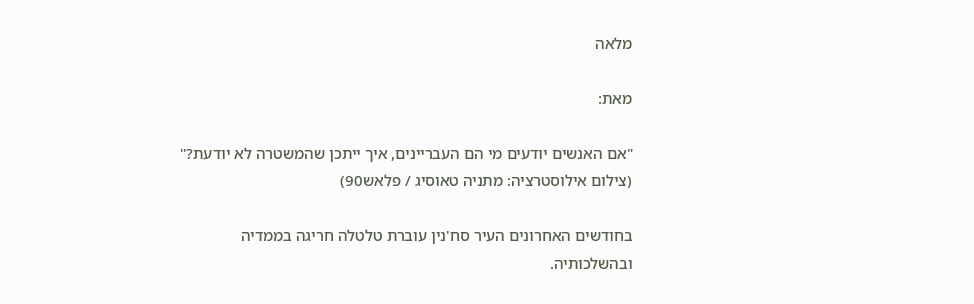מלאה

מאת:

"אם האנשים יודעים מי הם העבריינים, איך ייתכן שהמשטרה לא יודעת?" (צילום אילוסטרציה: מתניה טאוסיג / פלאש90)

בחודשים האחרונים העיר סח'נין עוברת טלטלה חריגה בממדיה ובהשלכותיה.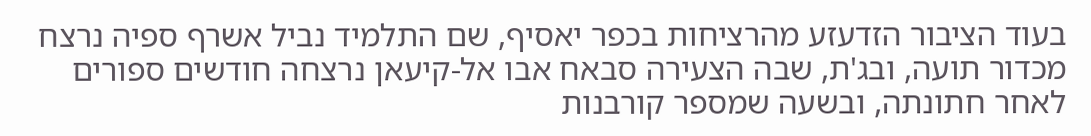בעוד הציבור הזדעזע מהרציחות בכפר יאסיף, שם התלמיד נביל אשרף ספיה נרצח מכדור תועה, ובג'ת, שבה הצעירה סבאח אבו אל-קיעאן נרצחה חודשים ספורים לאחר חתונתה, ובשעה שמספר קורבנות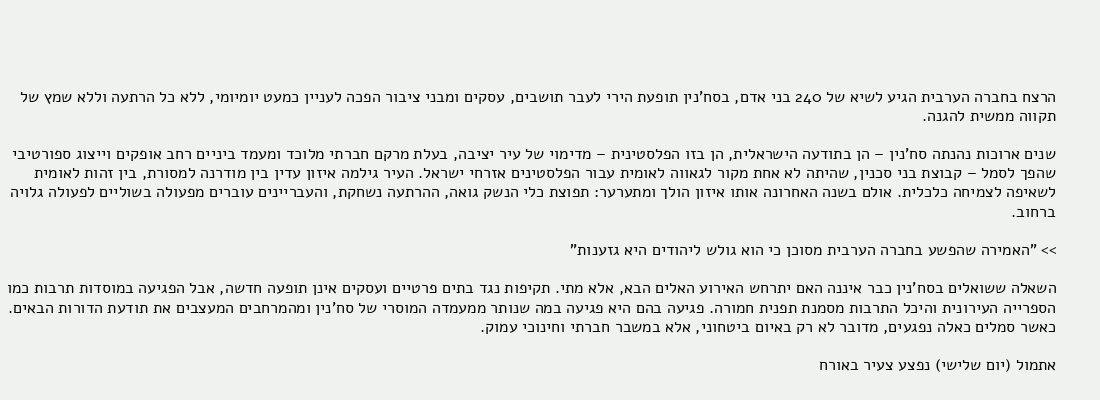הרצח בחברה הערבית הגיע לשיא של 240 בני אדם, בסח'נין תופעת הירי לעבר תושבים, עסקים ומבני ציבור הפכה לעניין כמעט יומיומי, ללא כל הרתעה וללא שמץ של תקווה ממשית להגנה.

שנים ארוכות נהנתה סח'נין – הן בתודעה הישראלית, הן בזו הפלסטינית – מדימוי של עיר יציבה, בעלת מרקם חברתי מלוכד ומעמד ביניים רחב אופקים וייצוג ספורטיבי שהפך לסמל – קבוצת בני סכנין, שהיתה לא אחת מקור לגאווה לאומית עבור הפלסטינים אזרחי ישראל. העיר גילמה איזון עדין בין מודרנה למסורת, בין זהות לאומית לשאיפה לצמיחה כלכלית. אולם בשנה האחרונה אותו איזון הולך ומתערער: תפוצת כלי הנשק גואה, ההרתעה נשחקת, והעבריינים עוברים מפעולה בשוליים לפעולה גלויה ברחוב.

>> "האמירה שהפשע בחברה הערבית מסוכן כי הוא גולש ליהודים היא גזענות"

השאלה ששואלים בסח'נין כבר איננה האם יתרחש האירוע האלים הבא, אלא מתי. תקיפות נגד בתים פרטיים ועסקים אינן תופעה חדשה, אבל הפגיעה במוסדות תרבות כמו הספרייה העירונית והיכל התרבות מסמנת תפנית חמורה. פגיעה בהם היא פגיעה במה שנותר ממעמדה המוסרי של סח'נין ומהמרחבים המעצבים את תודעת הדורות הבאים. כאשר סמלים כאלה נפגעים, מדובר לא רק באיום ביטחוני, אלא במשבר חברתי וחינוכי עמוק.

אתמול (יום שלישי) נפצע צעיר באורח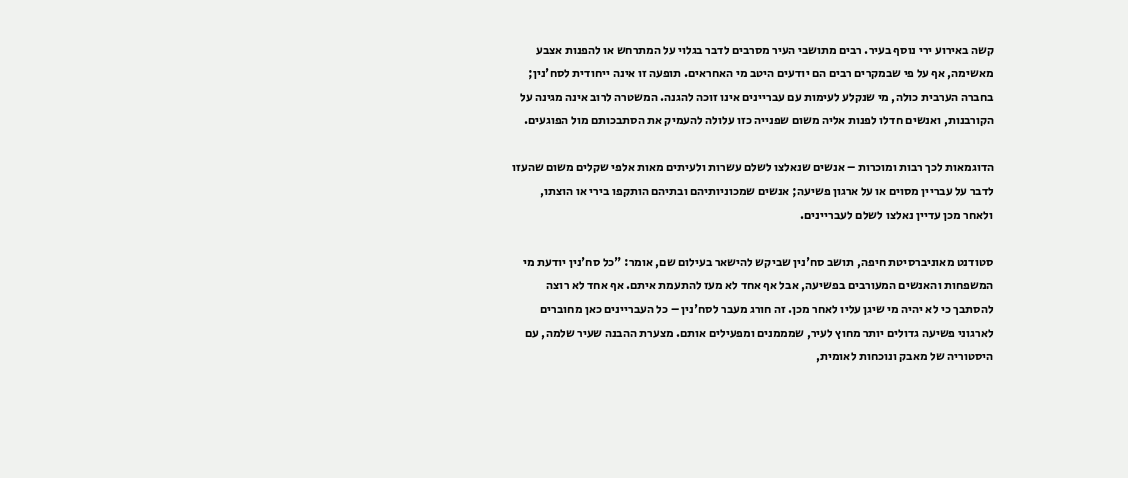קשה באירוע ירי נוסף בעיר. רבים מתושבי העיר מסרבים לדבר בגלוי על המתרחש או להפנות אצבע מאשימה, אף על פי שבמקרים רבים הם יודעים היטב מי האחראים. תופעה זו אינה ייחודית לסח'נין; בחברה הערבית כולה, מי שנקלע לעימות עם עבריינים אינו זוכה להגנה. המשטרה לרוב אינה מגינה על הקורבנות, ואנשים חדלו לפנות אליה משום שפנייה כזו עלולה להעמיק את הסתבכותם מול הפוגעים.

הדוגמאות לכך רבות ומוכרות – אנשים שנאלצו לשלם עשרות ולעיתים מאות אלפי שקלים משום שהעזו לדבר על עבריין מסוים או על ארגון פשיעה; אנשים שמכוניותיהם ובתיהם הותקפו בירי או הוצתו, ולאחר מכן עדיין נאלצו לשלם לעבריינים.

סטודנט מאוניברסיטת חיפה, תושב סח'נין שביקש להישאר בעילום שם, אומר: "כל סח'נין יודעת מי המשפחות והאנשים המעורבים בפשיעה, אבל אף אחד לא מעז להתעמת איתם. אף אחד לא רוצה להסתבך כי לא יהיה מי שיגן עליו לאחר מכן. זה חורג מעבר לסח'נין – כל העבריינים כאן מחוברים לארגוני פשיעה גדולים יותר מחוץ לעיר, שמממנים ומפעילים אותם. מצערת ההבנה שעיר שלמה, עם היסטוריה של מאבק ונוכחות לאומית,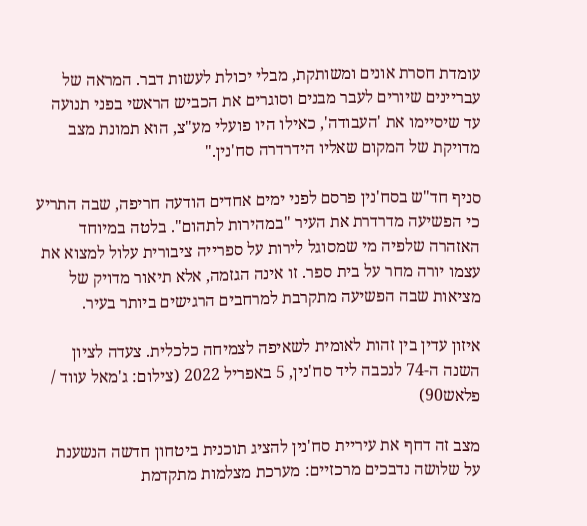עומדת חסרת אונים ומשותקת, מבלי יכולת לעשות דבר. המראה של עבריינים שיורים לעבר מבנים וסוגרים את הכביש הראשי בפני תנועה עד שיסיימו את 'העבודה', כאילו היו פועלי מע"צ, הוא תמונת מצב מדויקת של המקום שאליו הידרדרה סח'נין."

סניף חד"ש בסח'נין פרסם לפני ימים אחדים הודעה חריפה, שבה התריע כי הפשיעה מדרדרת את העיר "במהירות לתהום". בלטה במיוחד האזהרה שלפיה מי שמסוגל לירות על ספרייה ציבורית עלול למצוא את עצמו יורה מחר על בית ספר. זו אינה הגזמה, אלא תיאור מדויק של מציאות שבה הפשיעה מתקרבת למרחבים הרגישים ביותר בעיר.

איזון עדין בין זהות לאומית לשאיפה לצמיחה כלכלית. צעדה לציון השנה ה-74 לנכבה ליד סח'נין, 5 באפריל 2022 (צילום: ג'מאל עווד / פלאש90)

מצב זה דחף את עיריית סח'נין להציג תוכנית ביטחון חדשה הנשענת על שלושה נדבכים מרכזיים: מערכת מצלמות מתקדמת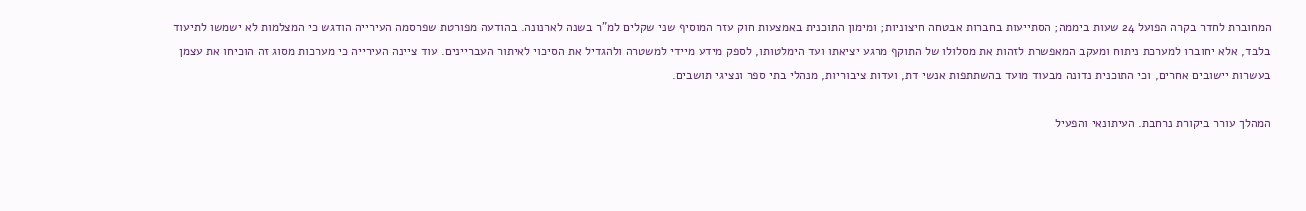המחוברת לחדר בקרה הפועל 24 שעות ביממה; הסתייעות בחברות אבטחה חיצוניות; ומימון התוכנית באמצעות חוק עזר המוסיף שני שקלים למ"ר בשנה לארנונה. בהודעה מפורטת שפרסמה העירייה הודגש כי המצלמות לא ישמשו לתיעוד בלבד, אלא יחוברו למערכת ניתוח ומעקב המאפשרת לזהות את מסלולו של התוקף מרגע יציאתו ועד הימלטותו, לספק מידע מיידי למשטרה ולהגדיל את הסיכוי לאיתור העבריינים. עוד ציינה העירייה כי מערכות מסוג זה הוכיחו את עצמן בעשרות יישובים אחרים, וכי התוכנית נדונה מבעוד מועד בהשתתפות אנשי דת, ועדות ציבוריות, מנהלי בתי ספר ונציגי תושבים.

המהלך עורר ביקורת נרחבת. העיתונאי והפעיל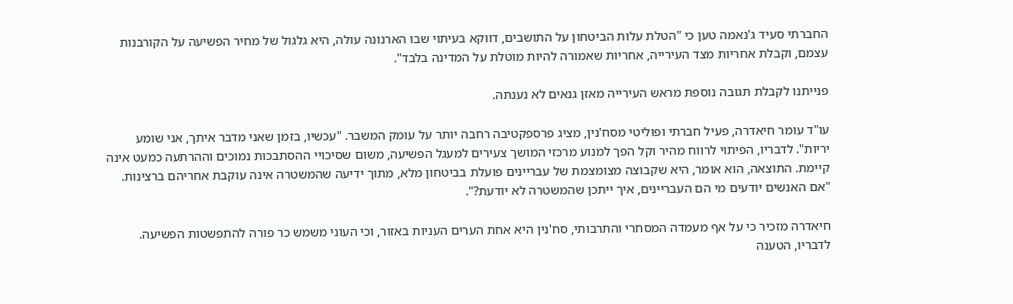החברתי סעיד ג'נאמה טען כי "הטלת עלות הביטחון על התושבים, דווקא בעיתוי שבו הארנונה עולה, היא גלגול של מחיר הפשיעה על הקורבנות עצמם, וקבלת אחריות מצד העירייה, אחריות שאמורה להיות מוטלת על המדינה בלבד".

פנייתנו לקבלת תגובה נוספת מראש העירייה מאזן גנאים לא נענתה.

עו"ד עומר חיאדרה, פעיל חברתי ופוליטי מסח'נין, מציג פרספקטיבה רחבה יותר על עומק המשבר. "עכשיו, בזמן שאני מדבר איתך, אני שומע יריות". לדבריו, הפיתוי לרווח מהיר וקל הפך למנוע מרכזי המושך צעירים למעגל הפשיעה, משום שסיכויי ההסתבכות נמוכים וההרתעה כמעט אינה קיימת. התוצאה, הוא אומר, היא שקבוצה מצומצמת של עבריינים פועלת בביטחון מלא, מתוך ידיעה שהמשטרה אינה עוקבת אחריהם ברצינות. "אם האנשים יודעים מי הם העבריינים, איך ייתכן שהמשטרה לא יודעת?".

חיאדרה מזכיר כי על אף מעמדה המסחרי והתרבותי, סח'נין היא אחת הערים העניות באזור, וכי העוני משמש כר פורה להתפשטות הפשיעה. לדבריו, הטענה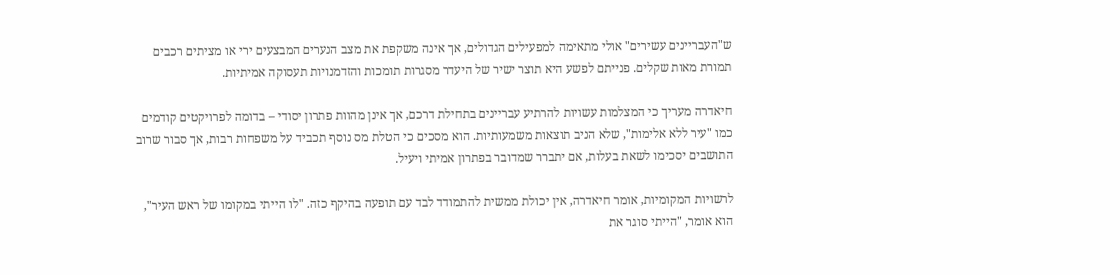ש"העבריינים עשירים" אולי מתאימה למפעילים הגדולים, אך אינה משקפת את מצב הנערים המבצעים ירי או מציתים רכבים תמורת מאות שקלים. פנייתם לפשע היא תוצר ישיר של היעדר מסגרות תומכות והזדמנויות תעסוקה אמיתיות.

חיאדרה מעריך כי המצלמות עשויות להרתיע עבריינים בתחילת דרכם, אך אינן מהוות פתרון יסודי – בדומה לפרויקטים קודמים כמו "עיר ללא אלימות", שלא הניב תוצאות משמעותיות. הוא מסכים כי הטלת מס נוסף תכביד על משפחות רבות, אך סבור שרוב התושבים יסכימו לשאת בעלות, אם יתברר שמדובר בפתרון אמיתי ויעיל.

לרשויות המקומיות, אומר חיאדרה, אין יכולת ממשית להתמודד לבד עם תופעה בהיקף כזה. "לו הייתי במקומו של ראש העיר", הוא אומר, "הייתי סוגר את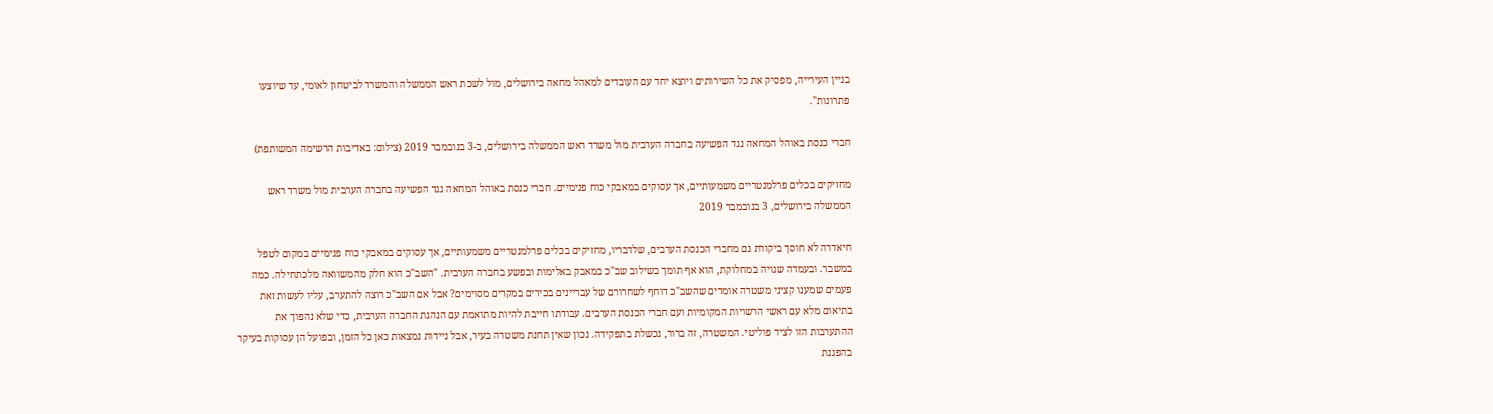בניין העירייה, מפסיק את כל השירותים ויוצא יחד עם העובדים למאהל מחאה בירושלים, מול לשכת ראש הממשלה והמשרד לביטחון לאומי, עד שיוצעו פתרונות".

חברי כנסת באוהל המחאה נגד הפשיעה בחברה הערבית מול משרד ראש הממשלה בירושלים, ב-3 בנובמבר 2019 (צילום: באדיבות הרשימה המשותפת)

מחזיקים בכלים פרלמנטריים משמעותיים, אך עסוקים במאבקי כוח פנימיים. חברי כנסת באוהל המחאה נגד הפשיעה בחברה הערבית מול משרד ראש הממשלה בירושלים, 3 בנובמבר 2019

חיאדרה לא חוסך ביקורת גם מחברי הכנסת הערבים, שלדבריו, מחזיקים בכלים פרלמנטריים משמעותיים, אך עסוקים במאבקי כוח פנימיים במקום לטפל במשבר. ובעמדה שנויה במחלוקת, הוא אף תומך בשילוב שב"כ במאבק באלימות ובפשע בחברה הערבית. "השב"כ הוא חלק מהמשוואה מלכתחילה. כמה פעמים שמענו קציני משטרה אומרים שהשב"כ דוחף לשחרורם של עבריינים בכירים במקרים מסוימים? אבל אם השב"כ רוצה להתערב, עליו לעשות זאת בתיאום מלא עם ראשי הרשויות המקומיות ועם חברי הכנסת הערבים. עבודתו חייבת להיות מתואמת עם הנהגת החברה הערבית, כדי שלא נהפוך את ההתערבות הזו לציד פוליטי. המשטרה, זה ברור, נכשלת בתפקידה. נכון שאין תחנת משטרה בעיר, אבל ניידות נמצאות כאן כל הזמן, ובפועל הן עסוקות בעיקר בהפגנת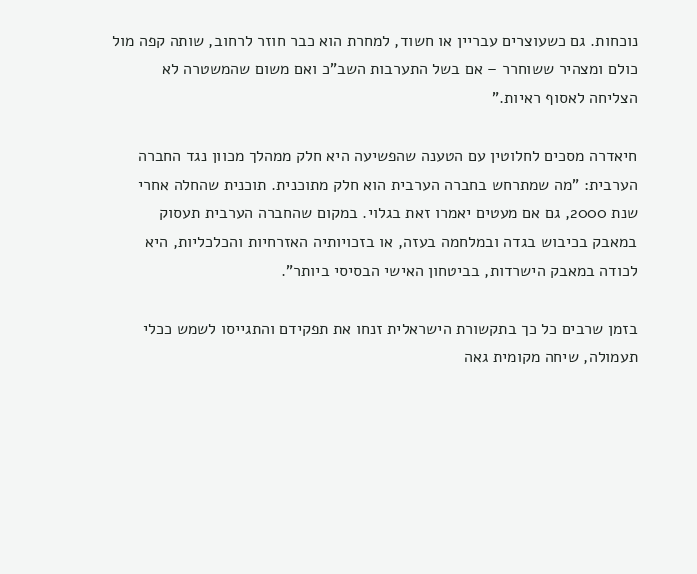נוכחות. גם כשעוצרים עבריין או חשוד, למחרת הוא כבר חוזר לרחוב, שותה קפה מול כולם ומצהיר ששוחרר – אם בשל התערבות השב"כ ואם משום שהמשטרה לא הצליחה לאסוף ראיות."

חיאדרה מסכים לחלוטין עם הטענה שהפשיעה היא חלק ממהלך מכוון נגד החברה הערבית: "מה שמתרחש בחברה הערבית הוא חלק מתוכנית. תוכנית שהחלה אחרי שנת 2000, גם אם מעטים יאמרו זאת בגלוי. במקום שהחברה הערבית תעסוק במאבק בכיבוש בגדה ובמלחמה בעזה, או בזכויותיה האזרחיות והכלכליות, היא לכודה במאבק הישרדות, בביטחון האישי הבסיסי ביותר".

בזמן שרבים כל כך בתקשורת הישראלית זנחו את תפקידם והתגייסו לשמש ככלי תעמולה, שיחה מקומית גאה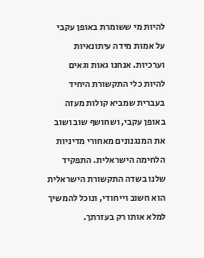להיות מי ששומרת באופן עקבי על אמות מידה עיתונאיות וערכיות. אנחנו גאות וגאים להיות כלי התקשורת היחיד בעברית שמביא קולות מעזה באופן עקבי, ושחושף שוב ושוב את המנגנונים מאחורי מדיניות הלחימה הישראלית. התפקיד שלנו בשדה התקשורת הישראלית הוא חשוב וייחודי, ונוכל להמשיך למלא אותו רק בעזרתך.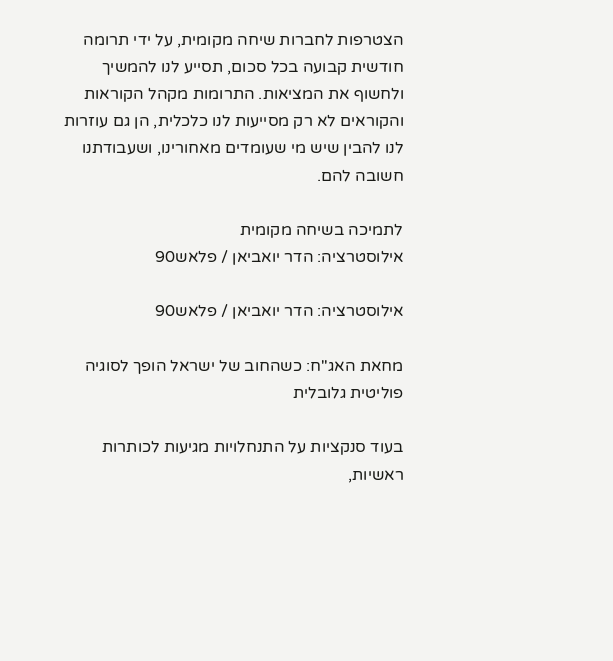הצטרפות לחברות שיחה מקומית, על ידי תרומה חודשית קבועה בכל סכום, תסייע לנו להמשיך ולחשוף את המציאות. התרומות מקהל הקוראות והקוראים לא רק מסייעות לנו כלכלית, הן גם עוזרות לנו להבין שיש מי שעומדים מאחורינו, ושעבודתנו חשובה להם.

לתמיכה בשיחה מקומית
אילוסטרציה: הדר יואביאן / פלאש90

אילוסטרציה: הדר יואביאן / פלאש90

מחאת האג"ח: כשהחוב של ישראל הופך לסוגיה פוליטית גלובלית

בעוד סנקציות על התנחלויות מגיעות לכותרות ראשיות,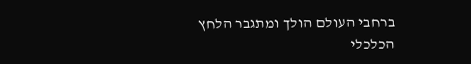ברחבי העולם הולך ומתגבר הלחץ הכלכלי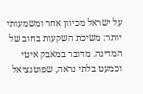על ישראל מכיוון אחר ומשמעותי יותר: משיכת השקעות בחוב של המדינה. מדובר במאבק איטי וכמעט בלתי נראה, שפוטנציאל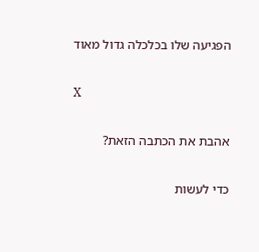הפגיעה שלו בכלכלה גדול מאוד

X

אהבת את הכתבה הזאת?

כדי לעשות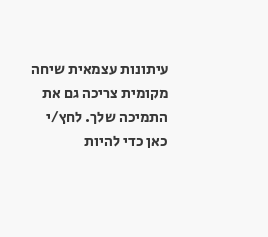עיתונות עצמאית שיחה מקומית צריכה גם את התמיכה שלך. לחץ/י כאן כדי להיות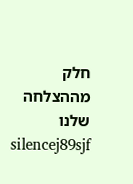חלק מההצלחה שלנו
silencej89sjf